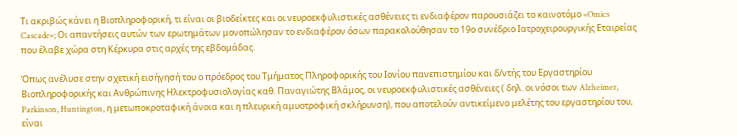Τι ακριβώς κάνει η Βιοπληροφορική, τι είναι οι βιοδείκτες και οι νευροεκφυλιστικές ασθένειες τι ενδιαφέρον παρουσιάζει το καινοτόμο «Omics Cascade»; Οι απαντήσεις αυτών των ερωτημάτων μονοπώλησαν το ενδιαφέρον όσων παρακολούθησαν το 19ο συνέδριο Ιατροχειρουργικής Εταιρείας που έλαβε χώρα στη Κέρκυρα στις αρχές της εβδομάδας.

Όπως ανέλυσε στην σχετική εισήγησή του ο πρόεδρος του Τμήματος Πληροφορικής του Ιονίου πανεπιστημίου και δ/ντής του Εργαστηρίου Βιοπληροφορικής και Ανθρώπινης Ηλεκτροφυσιολογίας καθ. Παναγιώτης Βλάμος, οι νευροεκφυλιστικές ασθένειες ( δηλ. οι νόσοι των Alzheimer, Parkinson, Huntington, η μετωποκροταφική άνοια και η πλευρική αμυοτροφική σκλήρυνση), που αποτελούν αντικείμενο μελέτης του εργαστηρίου του, είναι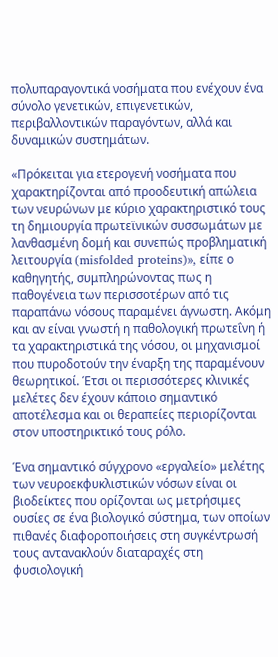πολυπαραγοντικά νοσήματα που ενέχουν ένα σύνολο γενετικών, επιγενετικών, περιβαλλοντικών παραγόντων, αλλά και δυναμικών συστημάτων.

«Πρόκειται για ετερογενή νοσήματα που χαρακτηρίζονται από προοδευτική απώλεια των νευρώνων με κύριο χαρακτηριστικό τους τη δημιουργία πρωτεϊνικών συσσωμάτων με λανθασμένη δομή και συνεπώς προβληματική λειτουργία (misfolded proteins)», είπε ο καθηγητής, συμπληρώνοντας πως η παθογένεια των περισσοτέρων από τις παραπάνω νόσους παραμένει άγνωστη. Ακόμη και αν είναι γνωστή η παθολογική πρωτεΐνη ή τα χαρακτηριστικά της νόσου, οι μηχανισμοί που πυροδοτούν την έναρξη της παραμένουν θεωρητικοί. Έτσι οι περισσότερες κλινικές μελέτες δεν έχουν κάποιο σημαντικό αποτέλεσμα και οι θεραπείες περιορίζονται στον υποστηρικτικό τους ρόλο.

Ένα σημαντικό σύγχρονο «εργαλείο» μελέτης των νευροεκφυκλιστικών νόσων είναι οι βιοδείκτες που ορίζονται ως μετρήσιμες ουσίες σε ένα βιολογικό σύστημα, των οποίων πιθανές διαφοροποιήσεις στη συγκέντρωσή τους αντανακλούν διαταραχές στη φυσιολογική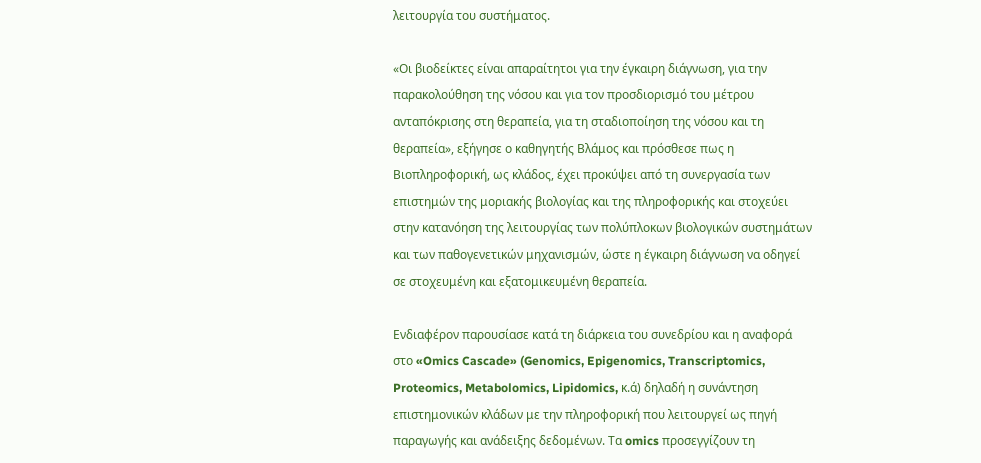λειτουργία του συστήματος.

«Οι βιοδείκτες είναι απαραίτητοι για την έγκαιρη διάγνωση, για την παρακολούθηση της νόσου και για τον προσδιορισμό του μέτρου ανταπόκρισης στη θεραπεία, για τη σταδιοποίηση της νόσου και τη θεραπεία», εξήγησε ο καθηγητής Βλάμος και πρόσθεσε πως η Βιοπληροφορική, ως κλάδος, έχει προκύψει από τη συνεργασία των επιστημών της μοριακής βιολογίας και της πληροφορικής και στοχεύει στην κατανόηση της λειτουργίας των πολύπλοκων βιολογικών συστημάτων και των παθογενετικών μηχανισμών, ώστε η έγκαιρη διάγνωση να οδηγεί σε στοχευμένη και εξατομικευμένη θεραπεία.

Ενδιαφέρον παρουσίασε κατά τη διάρκεια του συνεδρίου και η αναφορά στο «Omics Cascade» (Genomics, Epigenomics, Transcriptomics, Proteomics, Metabolomics, Lipidomics, κ.ά) δηλαδή η συνάντηση επιστημονικών κλάδων με την πληροφορική που λειτουργεί ως πηγή παραγωγής και ανάδειξης δεδομένων. Τα omics προσεγγίζουν τη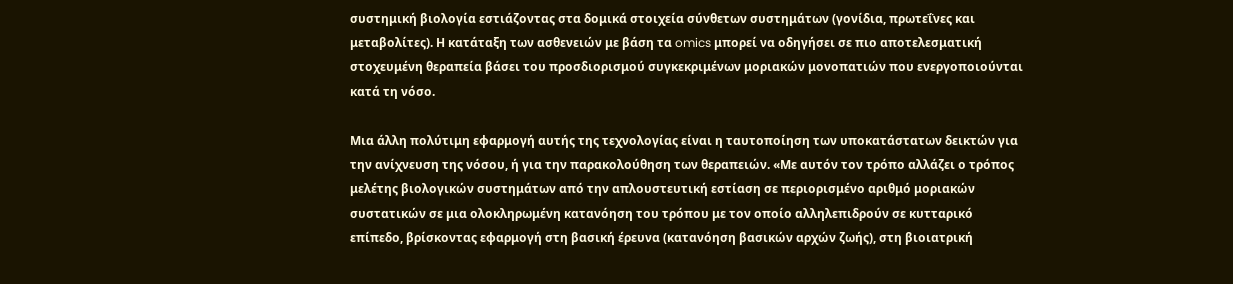συστημική βιολογία εστιάζοντας στα δομικά στοιχεία σύνθετων συστημάτων (γονίδια, πρωτεΐνες και μεταβολίτες). Η κατάταξη των ασθενειών με βάση τα omics μπορεί να οδηγήσει σε πιο αποτελεσματική στοχευμένη θεραπεία βάσει του προσδιορισμού συγκεκριμένων μοριακών μονοπατιών που ενεργοποιούνται κατά τη νόσο.

Μια άλλη πολύτιμη εφαρμογή αυτής της τεχνολογίας είναι η ταυτοποίηση των υποκατάστατων δεικτών για την ανίχνευση της νόσου, ή για την παρακολούθηση των θεραπειών. «Με αυτόν τον τρόπο αλλάζει ο τρόπος μελέτης βιολογικών συστημάτων από την απλουστευτική εστίαση σε περιορισμένο αριθμό μοριακών συστατικών σε μια ολοκληρωμένη κατανόηση του τρόπου με τον οποίο αλληλεπιδρούν σε κυτταρικό επίπεδο, βρίσκοντας εφαρμογή στη βασική έρευνα (κατανόηση βασικών αρχών ζωής), στη βιοιατρική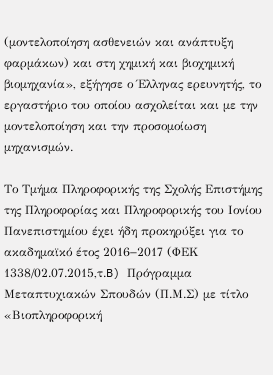(μοντελοποίηση ασθενειών και ανάπτυξη φαρμάκων) και στη χημική και βιοχημική βιομηχανία», εξήγησε ο Έλληνας ερευνητής, το εργαστήριο του οποίου ασχολείται και με την μοντελοποίηση και την προσομοίωση μηχανισμών.

Το Τμήμα Πληροφορικής της Σχολής Επιστήμης της Πληροφορίας και Πληροφορικής του Ιονίου Πανεπιστημίου έχει ήδη προκηρύξει για το ακαδημαϊκό έτος 2016−2017 (ΦΕΚ 1338/02.07.2015,τ.B) Πρόγραμμα Μεταπτυχιακών Σπουδών (Π.Μ.Σ) με τίτλο «Βιοπληροφορική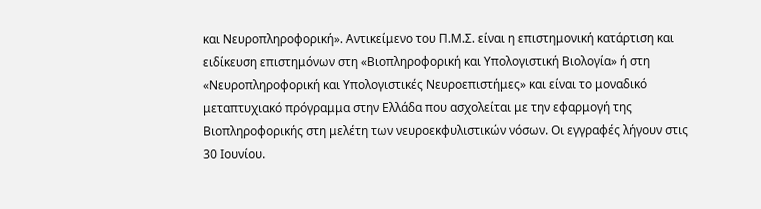και Νευροπληροφορική». Αντικείμενο του Π.Μ.Σ. είναι η επιστημονική κατάρτιση και ειδίκευση επιστημόνων στη «Βιοπληροφορική και Υπολογιστική Βιολογία» ή στη «Νευροπληροφορική και Υπολογιστικές Νευροεπιστήμες» και είναι το μοναδικό μεταπτυχιακό πρόγραμμα στην Ελλάδα που ασχολείται με την εφαρμογή της Βιοπληροφορικής στη μελέτη των νευροεκφυλιστικών νόσων. Οι εγγραφές λήγουν στις 30 Ιουνίου.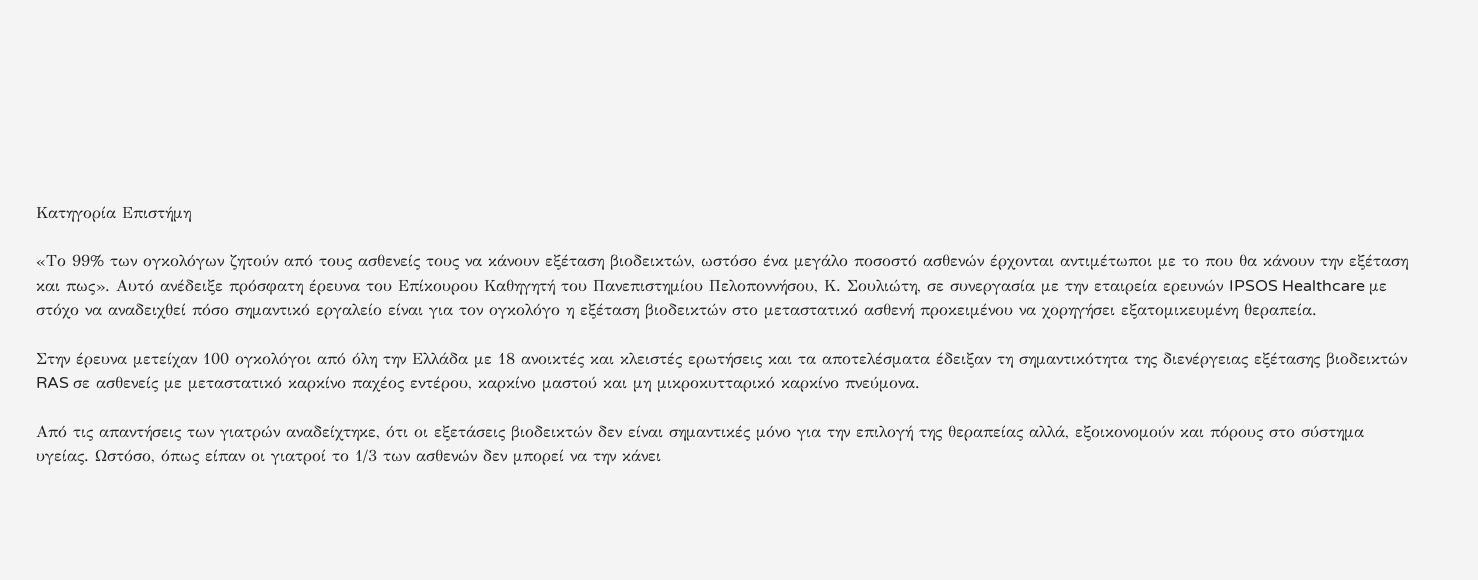Κατηγορία Επιστήμη

«Το 99% των ογκολόγων ζητούν από τους ασθενείς τους να κάνουν εξέταση βιοδεικτών, ωστόσο ένα μεγάλο ποσοστό ασθενών έρχονται αντιμέτωποι με το που θα κάνουν την εξέταση και πως». Αυτό ανέδειξε πρόσφατη έρευνα του Επίκουρου Καθηγητή του Πανεπιστημίου Πελοποννήσου, Κ. Σουλιώτη, σε συνεργασία με την εταιρεία ερευνών IPSOS Healthcare με στόχο να αναδειχθεί πόσο σημαντικό εργαλείο είναι για τον ογκολόγο η εξέταση βιοδεικτών στο μεταστατικό ασθενή προκειμένου να χορηγήσει εξατομικευμένη θεραπεία.

Στην έρευνα μετείχαν 100 ογκολόγοι από όλη την Ελλάδα με 18 ανοικτές και κλειστές ερωτήσεις και τα αποτελέσματα έδειξαν τη σημαντικότητα της διενέργειας εξέτασης βιοδεικτών RAS σε ασθενείς με μεταστατικό καρκίνο παχέος εντέρου, καρκίνο μαστού και μη μικροκυτταρικό καρκίνο πνεύμονα.

Από τις απαντήσεις των γιατρών αναδείχτηκε, ότι οι εξετάσεις βιοδεικτών δεν είναι σημαντικές μόνο για την επιλογή της θεραπείας αλλά, εξοικονομούν και πόρους στο σύστημα υγείας. Ωστόσο, όπως είπαν οι γιατροί το 1/3 των ασθενών δεν μπορεί να την κάνει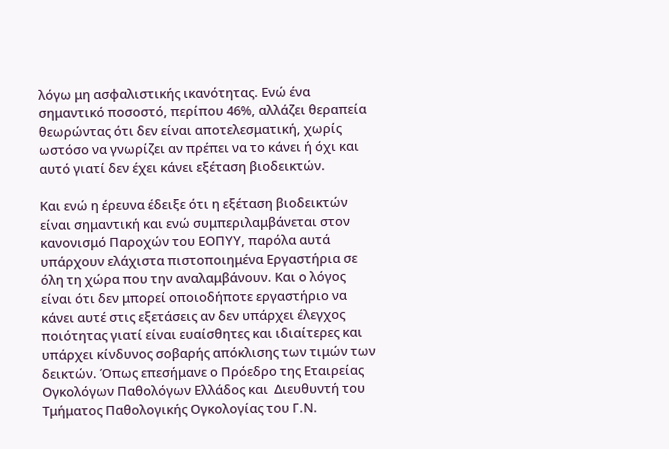λόγω μη ασφαλιστικής ικανότητας. Ενώ ένα σημαντικό ποσοστό, περίπου 46%, αλλάζει θεραπεία θεωρώντας ότι δεν είναι αποτελεσματική, χωρίς ωστόσο να γνωρίζει αν πρέπει να το κάνει ή όχι και αυτό γιατί δεν έχει κάνει εξέταση βιοδεικτών.

Και ενώ η έρευνα έδειξε ότι η εξέταση βιοδεικτών είναι σημαντική και ενώ συμπεριλαμβάνεται στον κανονισμό Παροχών του ΕΟΠΥΥ, παρόλα αυτά υπάρχουν ελάχιστα πιστοποιημένα Εργαστήρια σε όλη τη χώρα που την αναλαμβάνουν. Και ο λόγος είναι ότι δεν μπορεί οποιοδήποτε εργαστήριο να κάνει αυτέ στις εξετάσεις αν δεν υπάρχει έλεγχος ποιότητας γιατί είναι ευαίσθητες και ιδιαίτερες και υπάρχει κίνδυνος σοβαρής απόκλισης των τιμών των δεικτών. Όπως επεσήμανε ο Πρόεδρο της Εταιρείας Ογκολόγων Παθολόγων Ελλάδος και  Διευθυντή του Τμήματος Παθολογικής Ογκολογίας του Γ.Ν.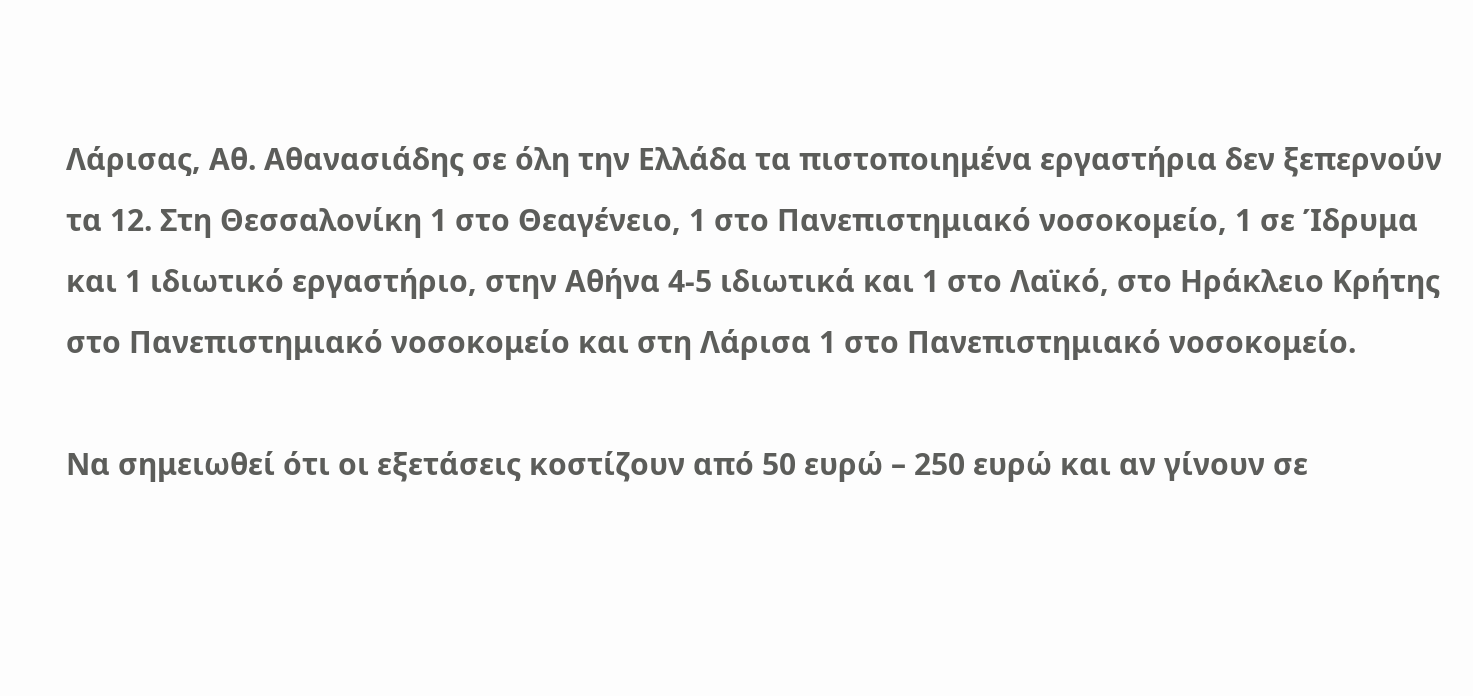Λάρισας, Αθ. Αθανασιάδης σε όλη την Ελλάδα τα πιστοποιημένα εργαστήρια δεν ξεπερνούν τα 12. Στη Θεσσαλονίκη 1 στο Θεαγένειο, 1 στο Πανεπιστημιακό νοσοκομείο, 1 σε Ίδρυμα και 1 ιδιωτικό εργαστήριο, στην Αθήνα 4-5 ιδιωτικά και 1 στο Λαϊκό, στο Ηράκλειο Κρήτης στο Πανεπιστημιακό νοσοκομείο και στη Λάρισα 1 στο Πανεπιστημιακό νοσοκομείο.

Να σημειωθεί ότι οι εξετάσεις κοστίζουν από 50 ευρώ – 250 ευρώ και αν γίνουν σε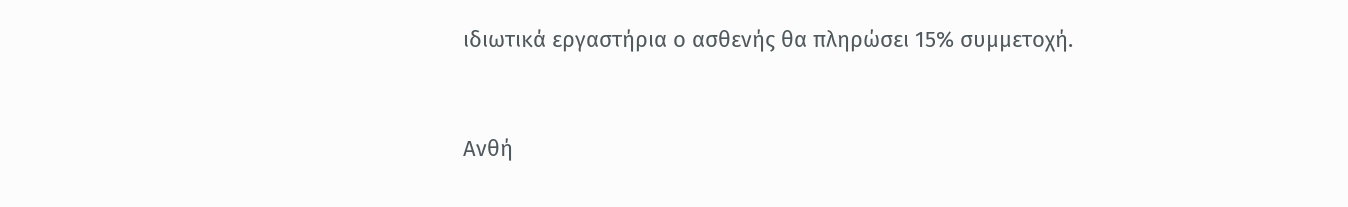ιδιωτικά εργαστήρια ο ασθενής θα πληρώσει 15% συμμετοχή.



Ανθή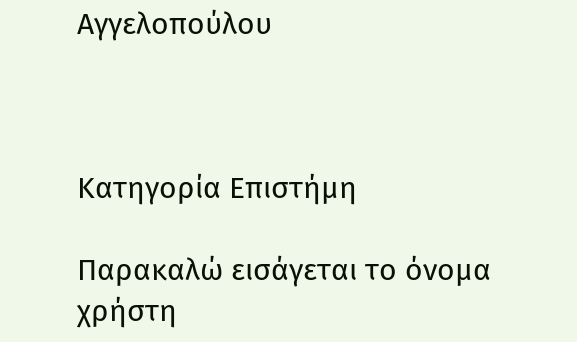Αγγελοπούλου



Κατηγορία Επιστήμη

Παρακαλώ εισάγεται το όνομα χρήστη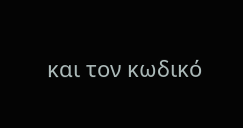και τον κωδικό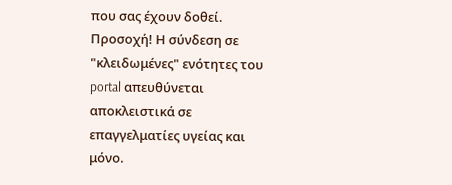που σας έχουν δοθεί. Προσοχή! Η σύνδεση σε "κλειδωμένες" ενότητες του portal απευθύνεται αποκλειστικά σε επαγγελματίες υγείας και μόνο.